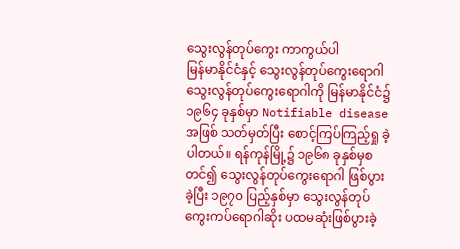သွေးလွန်တုပ်ကွေး ကာကွယ်ပါ
မြန်မာနိုင်ငံနှင့် သွေးလွန်တုပ်ကွေးရောဂါ
သွေးလွန်တုပ်ကွေးရောဂါကို မြန်မာနိုင်ငံ၌ ၁၉၆၄ ခုနှစ်မှာ Notifiable disease အဖြစ် သတ်မှတ်ပြီး စောင့်ကြပ်ကြည့်ရှု ခဲ့ပါတယ်။ ရန်ကုန်မြို့၌ ၁၉၆၈ ခုနှစ်မှစတင်၍ သွေးလွန်တုပ်ကွေးရောဂါ ဖြစ်ပွားခဲ့ပြီး ၁၉၇၀ ပြည့်နှစ်မှာ သွေးလွန်တုပ်ကွေးကပ်ရောဂါဆိုး ပထမဆုံးဖြစ်ပွားခဲ့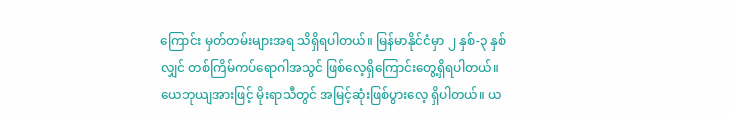ကြောင်း မှတ်တမ်းများအရ သိရှိရပါတယ်။ မြန်မာနိုင်ငံမှာ ၂ နှစ်-၃ နှစ်လျှင် တစ်ကြိမ်ကပ်ရောဂါအသွင် ဖြစ်လေ့ရှိကြောင်းတွေ့ရှိရပါတယ်။ ယေဘုယျအားဖြင့် မိုးရာသီတွင် အမြင့်ဆုံးဖြစ်ပွားလေ့ ရှိပါတယ်။ ယ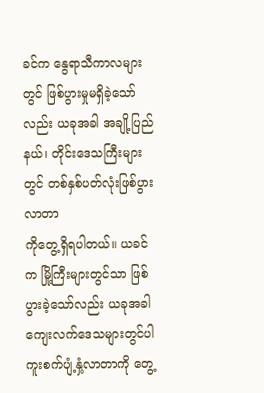ခင်က နွေရာသီကာလများတွင် ဖြစ်ပွားမှုမရှိခဲ့သော်လည်း ယခုအခါ အချို့ပြည်နယ်၊ တိုင်းဒေသကြီးများတွင် တစ်နှစ်ပတ်လုံးဖြစ်ပွားလာတာ
ကိုတွေ့ရှိရပါတယ်။ ယခင်က မြို့ကြီးများတွင်သာ ဖြစ်ပွားခဲ့သော်လည်း ယခုအခါကျေးလက်ဒေသများတွင်ပါ ကူးစက်ပျံ့နှံ့လာတာကို တွေ့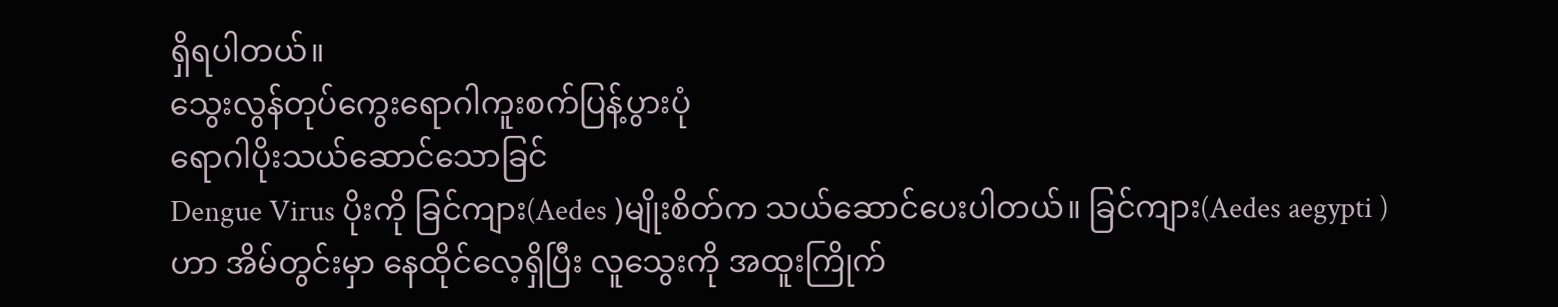ရှိရပါတယ်။
သွေးလွန်တုပ်ကွေးရောဂါကူးစက်ပြန့်ပွားပုံ
ရောဂါပိုးသယ်ဆောင်သောခြင်
Dengue Virus ပိုးကို ခြင်ကျား(Aedes )မျိုးစိတ်က သယ်ဆောင်ပေးပါတယ်။ ခြင်ကျား(Aedes aegypti )ဟာ အိမ်တွင်းမှာ နေထိုင်လေ့ရှိပြီး လူသွေးကို အထူးကြိုက်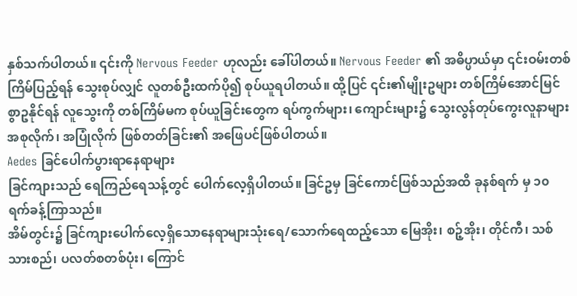နှစ်သက်ပါတယ်။ ၎င်းကို Nervous Feeder ဟုလည်း ခေါ်ပါတယ်။ Nervous Feeder ၏ အဓိပ္ပာယ်မှာ ၎င်းဝမ်းတစ်ကြိမ်ပြည့်ရန် သွေးစုပ်လျှင် လူတစ်ဦးထက်ပို၍ စုပ်ယူရပါတယ်။ ထို့ပြင် ၎င်း၏မျိုးဥများ တစ်ကြိမ်အောင်မြင်စွာဥနိုင်ရန် လူသွေးကို တစ်ကြိမ်မက စုပ်ယူခြင်းတွေက ရပ်ကွက်များ၊ ကျောင်းများ၌ သွေးလွန်တုပ်ကွေးလူနာများ အစုလိုက်၊ အပြုံလိုက် ဖြစ်တတ်ခြင်း၏ အဖြေပင်ဖြစ်ပါတယ်။
Aedes ခြင်ပေါက်ပွားရာနေရာများ
ခြင်ကျားသည် ရေကြည်ရေသန့်တွင် ပေါက်လေ့ရှိပါတယ်။ ခြင်ဥမှ ခြင်ကောင်ဖြစ်သည်အထိ ခုနစ်ရက် မှ ၁၀ ရက်ခန့်ကြာသည်။
အိမ်တွင်း၌ ခြင်ကျားပေါက်လေ့ရှိသောနေရာများသုံးရေ/သောက်ရေထည့်သော မြေအိုး၊ စဉ့်အိုး၊ တိုင်ကီ၊ သစ်သားစည်၊ ပလတ်စတစ်ပုံး၊ ကြောင်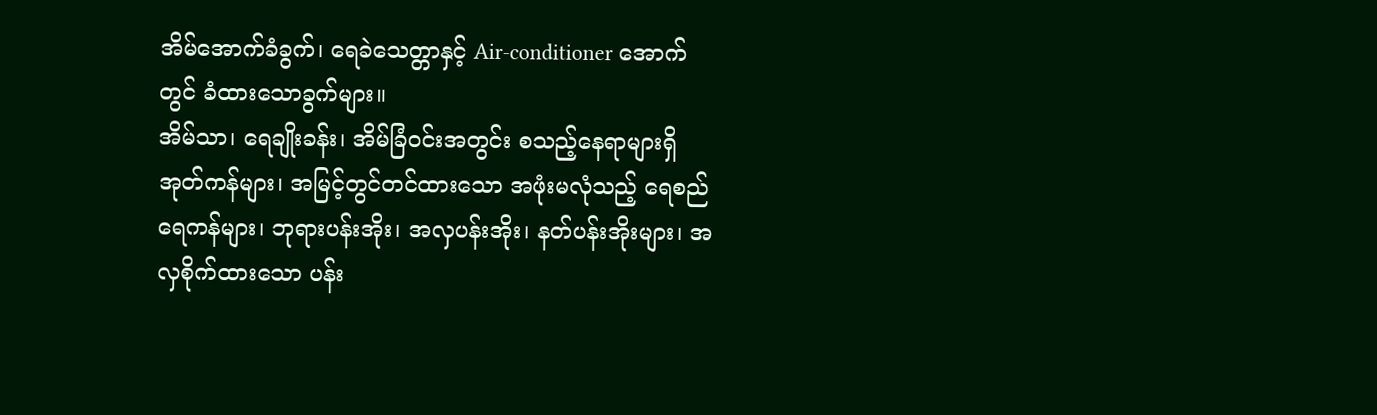အိမ်အောက်ခံခွက်၊ ရေခဲသေတ္တာနှင့် Air-conditioner အောက်တွင် ခံထားသောခွက်များ။
အိမ်သာ၊ ရေချိုးခန်း၊ အိမ်ခြံဝင်းအတွင်း စသည့်နေရာများရှိ အုတ်ကန်များ၊ အမြင့်တွင်တင်ထားသော အဖုံးမလုံသည့် ရေစည်ရေကန်များ၊ ဘုရားပန်းအိုး၊ အလှပန်းအိုး၊ နတ်ပန်းအိုးများ၊ အလှစိုက်ထားသော ပန်း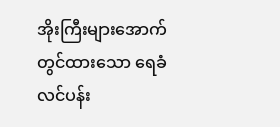အိုးကြီးများအောက်တွင်ထားသော ရေခံလင်ပန်း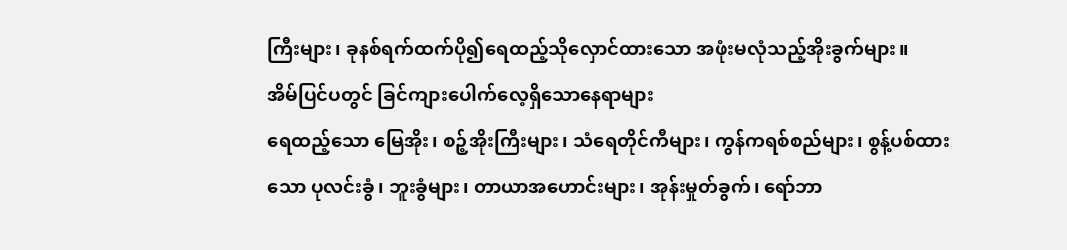ကြီးများ၊ ခုနစ်ရက်ထက်ပို၍ရေထည့်သိုလှောင်ထားသော အဖုံးမလုံသည့်အိုးခွက်များ။
အိမ်ပြင်ပတွင် ခြင်ကျားပေါက်လေ့ရှိသောနေရာများ
ရေထည့်သော မြေအိုး၊ စဉ့်အိုးကြီးများ၊ သံရေတိုင်ကီများ၊ ကွန်ကရစ်စည်များ၊ စွန့်ပစ်ထားသော ပုလင်းခွံ၊ ဘူးခွံများ၊ တာယာအဟောင်းများ၊ အုန်းမှုတ်ခွက်၊ ရော်ဘာ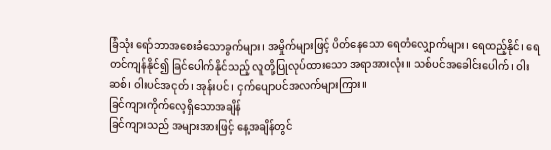ခြံသုံး ရော်ဘာအစေးခံသောခွက်များ၊ အမှိုက်များဖြင့် ပိတ်နေသော ရေတံလျှောက်များ၊ ရေထည့်နိုင်၊ ရေတင်ကျန်နိုင်၍ ခြင်ပေါက်နိုင်သည့် လူတို့ပြုလုပ်ထားသော အရာအားလုံး။ သစ်ပင်အခေါင်းပေါက်၊ ဝါးဆစ်၊ ဝါးပင်အငုတ်၊ အုန်းပင်၊ ငှက်ပျောပင်အလက်များကြား။
ခြင်ကျားကိုက်လေ့ရှိသောအချိန်
ခြင်ကျားသည် အများအားဖြင့် နေ့အချိန်တွင်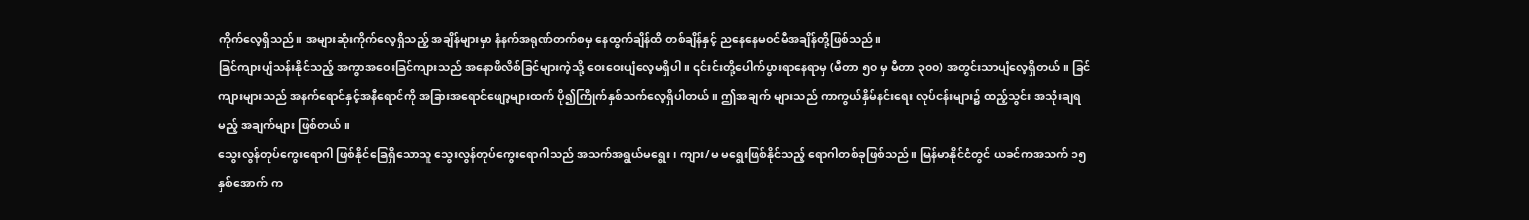ကိုက်လေ့ရှိသည်။ အများဆုံးကိုက်လေ့ရှိသည့် အချိန်များမှာ နံနက်အရုဏ်တက်စမှ နေထွက်ချိန်ထိ တစ်ချိန်နှင့် ညနေနေမဝင်မီအချိန်တို့ဖြစ်သည်။
ခြင်ကျားပျံသန်းနိုင်သည့် အကွာအဝေးခြင်ကျားသည် အနောဖိလိစ်ခြင်များကဲ့သို့ ဝေးဝေးပျံလေ့မရှိပါ။ ၎င်းင်းတို့ပေါက်ပွားရာနေရာမှ (မီတာ ၅၀ မှ မီတာ ၃၀၀) အတွင်းသာပျံလေ့ရှိတယ်။ ခြင်ကျားများသည် အနက်ရောင်နှင့်အနီရောင်ကို အခြားအရောင်ဖျော့များထက် ပို၍ကြိုက်နှစ်သက်လေ့ရှိပါတယ်။ ဤအချက် များသည် ကာကွယ်နှိမ်နင်းရေး လုပ်ငန်းများ၌ ထည့်သွင်း အသုံးချရမည့် အချက်များ ဖြစ်တယ်။
သွေးလွန်တုပ်ကွေးရောဂါ ဖြစ်နိုင်ခြေရှိသောသူ သွေးလွန်တုပ်ကွေးရောဂါသည် အသက်အရွယ်မရွေး၊ ကျား/မ မရွေးဖြစ်နိုင်သည့် ရောဂါတစ်ခုဖြစ်သည်။ မြန်မာနိုင်ငံတွင် ယခင်ကအသက် ၁၅ နှစ်အောက် က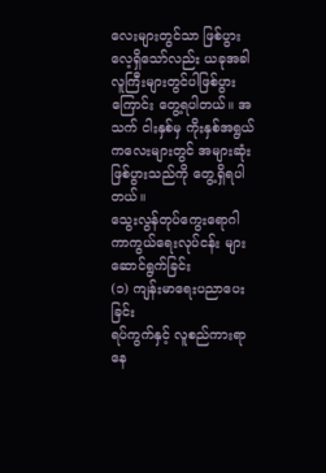လေးများတွင်သာ ဖြစ်ပွားလေ့ရှိသော်လည်း ယခုအခါ လူကြီးများတွင်ပါဖြစ်ပွားကြောင်း တွေ့ရပါတယ်။ အသက် ငါးနှစ်မှ ကိုးနှစ်အရွယ်ကလေးများတွင် အများဆုံးဖြစ်ပွားသည်ကို တွေ့ရှိရပါတယ်။
သွေးလွန်တုပ်ကွေးရောဂါကာကွယ်ရေးလုပ်ငန်း များဆောင်ရွက်ခြင်း
(၁) ကျန်းမာရေးပညာပေးခြင်း
ရပ်ကွက်နှင့် လူစည်ကားရာနေ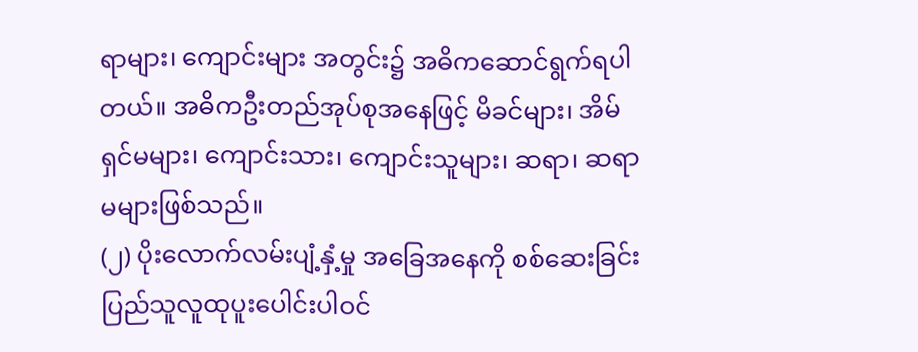ရာများ၊ ကျောင်းများ အတွင်း၌ အဓိကဆောင်ရွက်ရပါတယ်။ အဓိကဦးတည်အုပ်စုအနေဖြင့် မိခင်များ၊ အိမ်ရှင်မများ၊ ကျောင်းသား၊ ကျောင်းသူများ၊ ဆရာ၊ ဆရာမများဖြစ်သည်။
(၂) ပိုးလောက်လမ်းပျံ့နှံ့မှု အခြေအနေကို စစ်ဆေးခြင်း
ပြည်သူလူထုပူးပေါင်းပါဝင်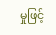မှုဖြင့်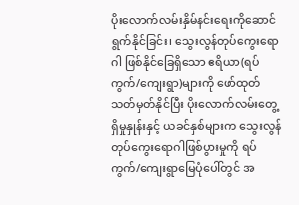ပိုးလောက်လမ်းနှိမ်နင်းရေးကိုဆောင်ရွက်နိုင်ခြင်း၊ သွေးလွန်တုပ်ကွေးရောဂါ ဖြစ်နိုင်ခြေရှိသော ဧရိယာ(ရပ်ကွက်/ကျေးရွာ)များကို ဖော်ထုတ်သတ်မှတ်နိုင်ပြီး ပိုးလောက်လမ်းတွေ့ ရှိမှုနှုန်းနှင့် ယခင်နှစ်များက သွေးလွန်တုပ်ကွေးရောဂါဖြစ်ပွားမှုကို ရပ်ကွက်/ကျေးရွာမြေပုံပေါ်တွင် အ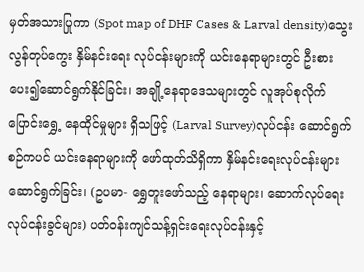မှတ်အသားပြုကာ (Spot map of DHF Cases & Larval density)သွေးလွန်တုပ်ကွေး နှိမ်နင်းရေး လုပ်ငန်းများကို ယင်းနေရာများတွင် ဦးစားပေး၍ဆောင်ရွက်နိုင်ခြင်း၊ အချို့နေရာဒေသများတွင် လူအုပ်စုလိုက်ပြောင်းရွှေ့ နေထိုင်မှုများ ရှိသဖြင့် (Larval Survey)လုပ်ငန်း ဆောင်ရွက်စဉ်ကပင် ယင်းနေရာများကို ဖော်ထုတ်သိရှိကာ နှိမ်နင်းရေးလုပ်ငန်းများဆောင်ရွက်ခြင်း၊ (ဥပမာ- ရွှေတူးဖော်သည့် နေရာများ၊ ဆောက်လုပ်ရေးလုပ်ငန်းခွင်များ) ပတ်ဝန်းကျင်သန့်ရှင်းရေးလုပ်ငန်းနှင့်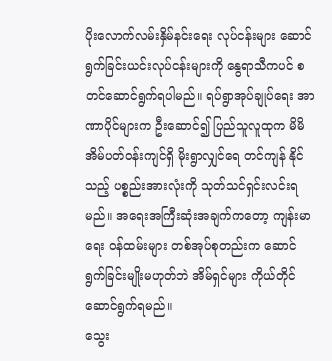ပိုးလောက်လမ်းနှိမ်နင်းရေး လုပ်ငန်းများ ဆောင်ရွက်ခြင်းယင်းလုပ်ငန်းများကို နွေရာသီကပင် စတင်ဆောင်ရွက်ရပါမည်။ ရပ်ရွာအုပ်ချုပ်ရေး အာဏာပိုင်များက ဦးဆောင်၍ ပြည်သူလူထုက မိမိအိမ်ပတ်ဝန်းကျင်ရှိ မိုးရွာလျှင်ရေ တင်ကျန် နိုင်သည့် ပစ္စည်းအားလုံးကို သုတ်သင်ရှင်းလင်းရမည်။ အရေးအကြီးဆုံးအချက်ကတော့ ကျန်းမာရေး ဝန်ထမ်းများ တစ်အုပ်စုတည်းက ဆောင်ရွက်ခြင်းမျိုးမဟုတ်ဘဲ အိမ်ရှင်များ ကိုယ်တိုင်ဆောင်ရွက်ရမည်။
သွေး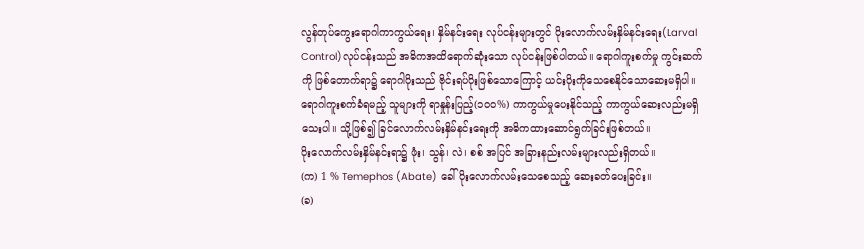လွန်တုပ်ကွေးရောဂါကာကွယ်ရေး၊ နှိမ်နင်းရေး လုပ်ငန်းများတွင် ပိုးလောက်လမ်းနှိမ်နင်းရေး(Larval Control)လုပ်ငန်းသည် အဓိကအထိရောက်ဆုံးသော လုပ်ငန်းဖြစ်ပါတယ်။ ရောဂါကူးစက်မှု ကွင်းဆက်ကို ဖြစ်တောက်ရာ၌ ရောဂါပိုးသည် ဗိုင်းရပ်ပိုးဖြစ်သောကြောင့် ယင်းပိုးကိုသေစေနိုင်သောဆေးမရှိပါ။ ရောဂါကူးစက်ခံရမည့် သူများကို ရာနှုန်းပြည့်(၁၀၀%) ကာကွယ်မှုပေးနိုင်သည့် ကာကွယ်ဆေးလည်းမရှိသေးပါ။ သို့ဖြစ်၍ ခြင်လောက်လမ်းနှိမ်နင်းရေးကို အဓိကထားဆောင်ရွက်ခြင်းဖြစ်တယ်။
ပိုးလောက်လမ်းနှိမ်နင်းရာ၌ ဖုံး၊ သွန်၊ လဲ၊ စစ် အပြင် အခြားနည်းလမ်းများလည်းရှိတယ်။
(က) 1 % Temephos (Abate) ခေါ် ပိုးလောက်လမ်းသေစေသည့် ဆေးခတ်ပေးခြင်း။
(ခ)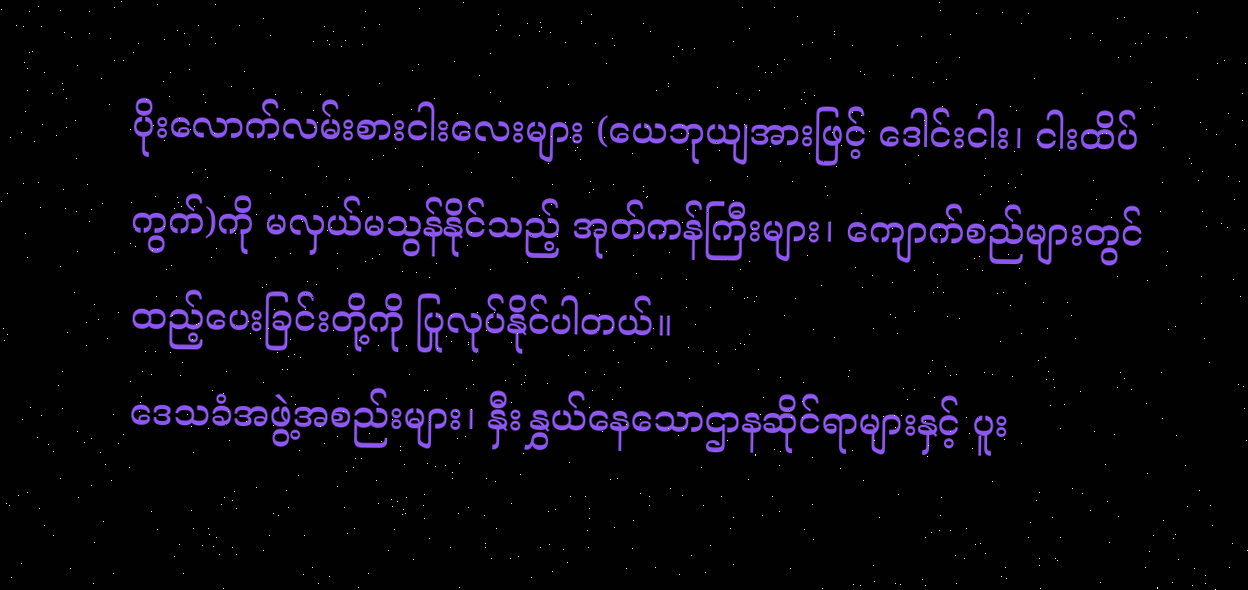ပိုးလောက်လမ်းစားငါးလေးများ (ယေဘုယျအားဖြင့် ဒေါင်းငါး၊ ငါးထိပ်ကွက်)ကို မလှယ်မသွန်နိုင်သည့် အုတ်ကန်ကြီးများ၊ ကျောက်စည်များတွင် ထည့်ပေးခြင်းတို့ကို ပြုလုပ်နိုင်ပါတယ်။
ဒေသခံအဖွဲ့အစည်းများ၊ နှီးနွှယ်နေသောဌာနဆိုင်ရာများနှင့် ပူး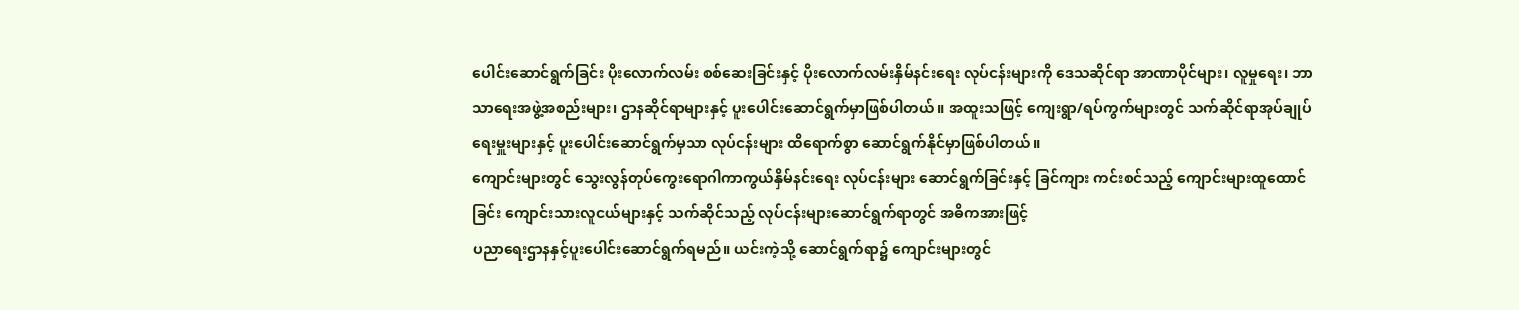ပေါင်းဆောင်ရွက်ခြင်း ပိုးလောက်လမ်း စစ်ဆေးခြင်းနှင့် ပိုးလောက်လမ်းနှိမ်နင်းရေး လုပ်ငန်းများကို ဒေသဆိုင်ရာ အာဏာပိုင်များ၊ လူမှုရေး၊ ဘာသာရေးအဖွဲ့အစည်းများ၊ ဌာနဆိုင်ရာများနှင့် ပူးပေါင်းဆောင်ရွက်မှာဖြစ်ပါတယ်။ အထူးသဖြင့် ကျေးရွာ/ရပ်ကွက်များတွင် သက်ဆိုင်ရာအုပ်ချုပ်ရေးမှူးများနှင့် ပူးပေါင်းဆောင်ရွက်မှသာ လုပ်ငန်းများ ထိရောက်စွာ ဆောင်ရွက်နိုင်မှာဖြစ်ပါတယ်။
ကျောင်းများတွင် သွေးလွန်တုပ်ကွေးရောဂါကာကွယ်နှိမ်နင်းရေး လုပ်ငန်းများ ဆောင်ရွက်ခြင်းနှင့် ခြင်ကျား ကင်းစင်သည့် ကျောင်းများထူထောင်ခြင်း ကျောင်းသားလူငယ်များနှင့် သက်ဆိုင်သည့် လုပ်ငန်းများဆောင်ရွက်ရာတွင် အဓိကအားဖြင့်
ပညာရေးဌာနနှင့်ပူးပေါင်းဆောင်ရွက်ရမည်။ ယင်းကဲ့သို့ ဆောင်ရွက်ရာ၌ ကျောင်းများတွင်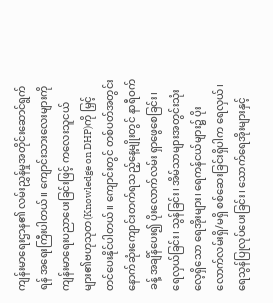ကျန်းမာရေးဌာန၏ လမ်းညွှန်မှုအတိုင်းဆောင်ရွက်ရန် အရေးကြီးပါတယ်။ ကျောင်းသားလေးများကို ကျန်းမာရေးပညာပေးခြင်းဖြင့် ကလေးသူငယ်များ၏ဗဟုသုတ(Knowledge on DHP)ကို မြှင့်တင်ပေးနိုင်ပါတယ်။ ကျောင်းတွင် တစ်ပတ်အတွင်း နောက်ဆုံးကျောင်းတက်ရသည့်နေ့မျိုးတွင် နာရီဝက်ခန့် အချိန်ပေး၍ ပိုးလောက်လမ်း ရှာဖွေစေခြင်း၊ ရေလှယ်ခြင်း၊ သွန်ခြင်း၊ အိမ်သာများအတွင်းသုံးလေ့ရှိသော ရေအိုးများ၊ ရေကန်ငယ်များ၌ ပိုးလောက်လမ်းရှိ/မရှိ စစ်ဆေးခြင်းရှိပါက ရေလှယ်၊ ရေသွန်ပြုလုပ်ပေးခြင်း၊ သောက်ရေအိုးများနှင့်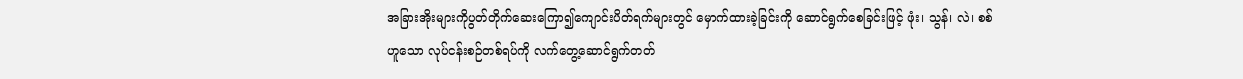အခြားအိုးများကိုပွတ်တိုက်ဆေးကြော၍ကျောင်းပိတ်ရက်များတွင် မှောက်ထားခဲ့ခြင်းကို ဆောင်ရွက်စေခြင်းဖြင့် ဖုံး၊ သွန်၊ လဲ၊ စစ် ဟူသော လုပ်ငန်းစဉ်တစ်ရပ်ကို လက်တွေ့ဆောင်ရွက်တတ်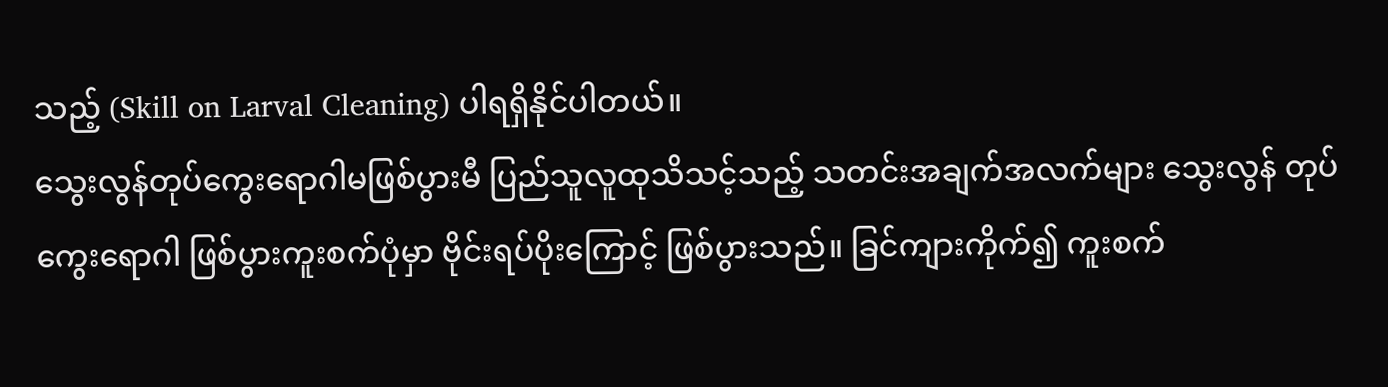သည့် (Skill on Larval Cleaning) ပါရရှိနိုင်ပါတယ်။
သွေးလွန်တုပ်ကွေးရောဂါမဖြစ်ပွားမီ ပြည်သူလူထုသိသင့်သည့် သတင်းအချက်အလက်များ သွေးလွန် တုပ်ကွေးရောဂါ ဖြစ်ပွားကူးစက်ပုံမှာ ဗိုင်းရပ်ပိုးကြောင့် ဖြစ်ပွားသည်။ ခြင်ကျားကိုက်၍ ကူးစက်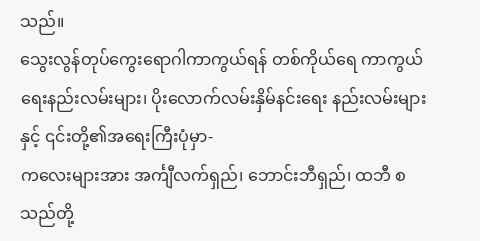သည်။
သွေးလွန်တုပ်ကွေးရောဂါကာကွယ်ရန် တစ်ကိုယ်ရေ ကာကွယ်ရေးနည်းလမ်းများ၊ ပိုးလောက်လမ်းနှိမ်နင်းရေး နည်းလမ်းများနှင့် ၎င်းတို့၏အရေးကြီးပုံမှာ-
ကလေးများအား အင်္ကျီလက်ရှည်၊ ဘောင်းဘီရှည်၊ ထဘီ စသည်တို့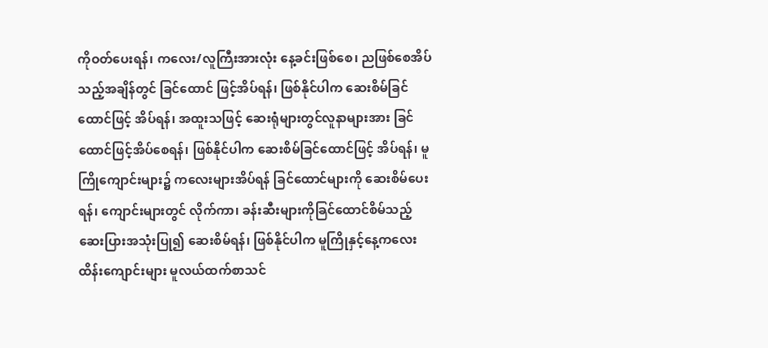ကိုဝတ်ပေးရန်၊ ကလေး/လူကြီးအားလုံး နေ့ခင်းဖြစ်စေ၊ ညဖြစ်စေအိပ်သည့်အချိန်တွင် ခြင်ထောင် ဖြင့်အိပ်ရန်၊ ဖြစ်နိုင်ပါက ဆေးစိမ်ခြင်ထောင်ဖြင့် အိပ်ရန်၊ အထူးသဖြင့် ဆေးရုံများတွင်လူနာများအား ခြင်ထောင်ဖြင့်အိပ်စေရန်၊ ဖြစ်နိုင်ပါက ဆေးစိမ်ခြင်ထောင်ဖြင့် အိပ်ရန်၊ မူကြိုကျောင်းများ၌ ကလေးများအိပ်ရန် ခြင်ထောင်များကို ဆေးစိမ်ပေးရန်၊ ကျောင်းများတွင် လိုက်ကာ၊ ခန်းဆီးများကိုခြင်ထောင်စိမ်သည့် ဆေးပြားအသုံးပြု၍ ဆေးစိမ်ရန်၊ ဖြစ်နိုင်ပါက မူကြိုနှင့်နေ့ကလေးထိန်းကျောင်းများ မူလယ်ထက်စာသင်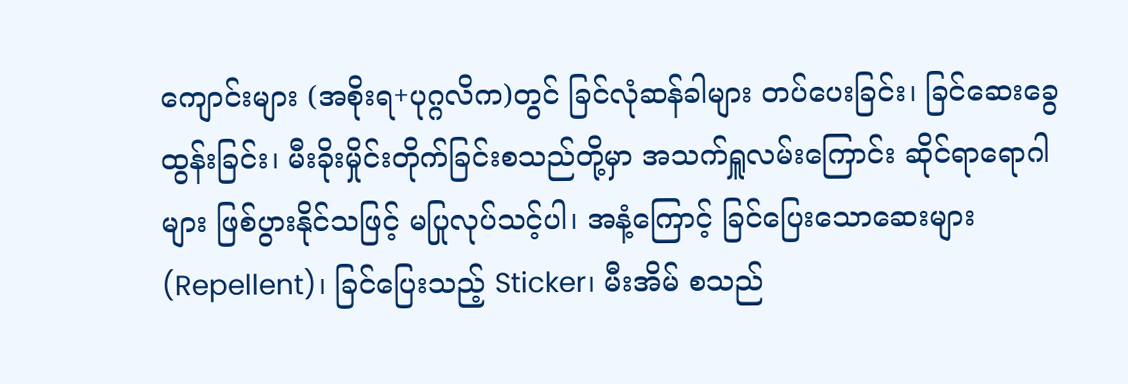ကျောင်းများ (အစိုးရ+ပုဂ္ဂလိက)တွင် ခြင်လုံဆန်ခါများ တပ်ပေးခြင်း၊ ခြင်ဆေးခွေထွန်းခြင်း၊ မီးခိုးမှိုင်းတိုက်ခြင်းစသည်တို့မှာ အသက်ရှူလမ်းကြောင်း ဆိုင်ရာရောဂါများ ဖြစ်ပွားနိုင်သဖြင့် မပြုလုပ်သင့်ပါ၊ အနံ့ကြောင့် ခြင်ပြေးသောဆေးများ(Repellent)၊ ခြင်ပြေးသည့် Sticker၊ မီးအိမ် စသည်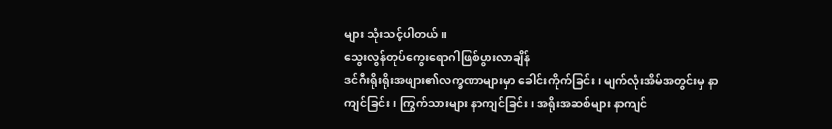များ သုံးသင့်ပါတယ်။
သွေးလွန်တုပ်ကွေးရောဂါဖြစ်ပွားလာချိန်
ဒင်ဂီးရိုးရိုးအဖျား၏လက္ခဏာများမှာ ခေါင်းကိုက်ခြင်း၊ မျက်လုံးအိမ်အတွင်းမှ နာကျင်ခြင်း၊ ကြွက်သားများ နာကျင်ခြင်း၊ အရိုးအဆစ်များ နာကျင်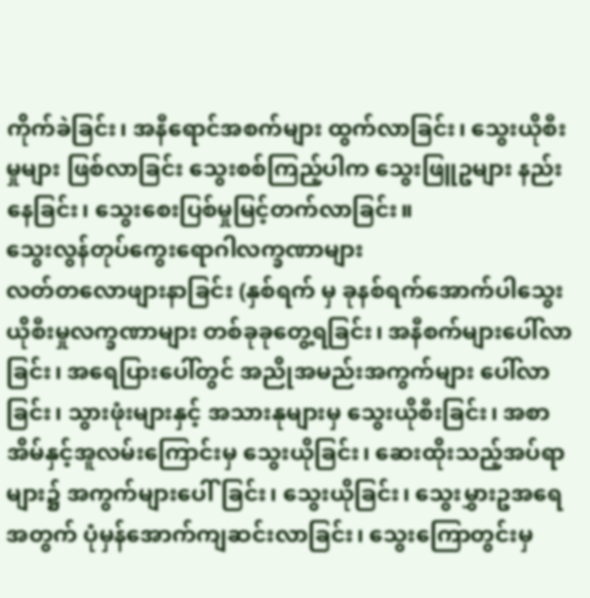ကိုက်ခဲခြင်း၊ အနီရောင်အစက်များ ထွက်လာခြင်း၊ သွေးယိုစီးမှုများ ဖြစ်လာခြင်း သွေးစစ်ကြည့်ပါက သွေးဖြူဥများ နည်းနေခြင်း၊ သွေးစေးပြစ်မှုမြင့်တက်လာခြင်း။
သွေးလွန်တုပ်ကွေးရောဂါလက္ခဏာများ
လတ်တလောဖျားနာခြင်း (နှစ်ရက် မှ ခုနစ်ရက်အောက်ပါသွေးယိုစီးမှုလက္ခဏာများ တစ်ခုခုတွေ့ရခြင်း၊ အနီစက်များပေါ်လာခြင်း၊ အရေပြားပေါ်တွင် အညိုအမည်းအကွက်များ ပေါ်လာခြင်း၊ သွားဖုံးများနှင့် အသားနုများမှ သွေးယိုစီးခြင်း၊ အစာအိမ်နှင့်အူလမ်းကြောင်းမှ သွေးယိုခြင်း၊ ဆေးထိုးသည့်အပ်ရာများ၌ အကွက်များပေါ်ခြင်း၊ သွေးယိုခြင်း၊ သွေးမွှားဥအရေအတွက် ပုံမှန်အောက်ကျဆင်းလာခြင်း၊ သွေးကြောတွင်းမှ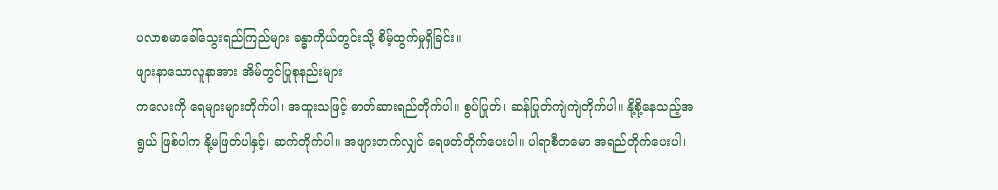ပလာစမာခေါ်သွေးရည်ကြည်များ ခန္ဓာကိုယ်တွင်းသို့ စိမ့်ထွက်မှုရှိခြင်း။
ဖျားနာသောလူနာအား အိမ်တွင်ပြုစုနည်းများ
ကလေးကို ရေများများတိုက်ပါ၊ အထူးသဖြင့် ဓာတ်ဆားရည်တိုက်ပါ။ စွပ်ပြုတ်၊ ဆန်ပြုတ်ကျဲကျဲတိုက်ပါ။ နို့စို့နေသည့်အရွယ် ဖြစ်ပါက နို့မဖြတ်ပါနှင့်၊ ဆက်တိုက်ပါ။ အဖျားတက်လျှင် ရေဖတ်တိုက်ပေးပါ။ ပါရာစီတမော အရည်တိုက်ပေးပါ၊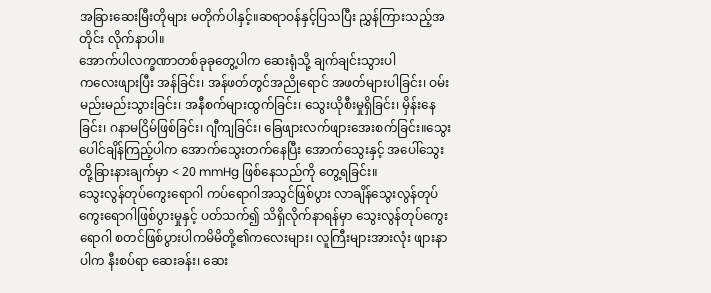အခြားဆေးမြီးတိုများ မတိုက်ပါနှင့်။ဆရာဝန်နှင့်ပြသပြီး ညွှန်ကြားသည့်အတိုင်း လိုက်နာပါ။
အောက်ပါလက္ခဏာတစ်ခုခုတွေ့ပါက ဆေးရုံသို့ ချက်ချင်းသွားပါ
ကလေးဖျားပြီး အန်ခြင်း၊ အန်ဖတ်တွင်အညိုရောင် အဖတ်များပါခြင်း၊ ဝမ်းမည်းမည်းသွားခြင်း၊ အနီစက်များထွက်ခြင်း၊ သွေးယိုစီးမှုရှိခြင်း၊ မှိန်းနေခြင်း၊ ဂနာမငြိမ်ဖြစ်ခြင်း၊ ဂျီကျခြင်း၊ ခြေဖျားလက်ဖျားအေးစက်ခြင်း။သွေးပေါင်ချိန်ကြည့်ပါက အောက်သွေးတက်နေပြီး အောက်သွေးနှင့် အပေါ်သွေးတို့ခြားနားချက်မှာ < 20 mmHg ဖြစ်နေသည်ကို တွေ့ရခြင်း။
သွေးလွန်တုပ်ကွေးရောဂါ ကပ်ရောဂါအသွင်ဖြစ်ပွား လာချိန်သွေးလွန်တုပ်ကွေးရောဂါဖြစ်ပွားမှုနှင့် ပတ်သက်၍ သိရှိလိုက်နာရန်မှာ သွေးလွန်တုပ်ကွေးရောဂါ စတင်ဖြစ်ပွားပါကမိမိတို့၏ကလေးများ၊ လူကြီးများအားလုံး ဖျားနာပါက နီးစပ်ရာ ဆေးခန်း၊ ဆေး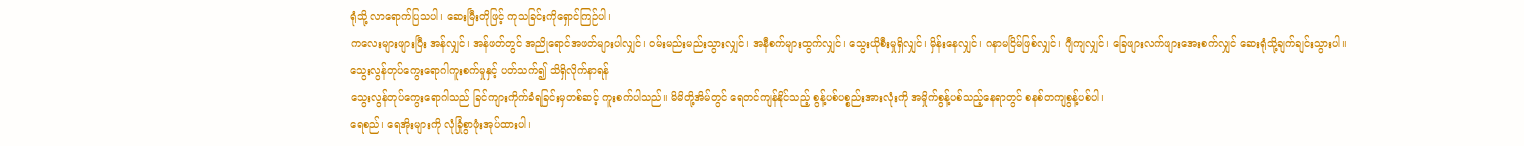ရုံသို့ လာရောက်ပြသပါ၊ ဆေးမြီးတိုဖြင့် ကုသခြင်းကိုရှောင်ကြဉ်ပါ၊
ကလေးများဖျားပြီး အန်လျှင်၊ အန်ဖတ်တွင် အညိုရောင်အဖတ်များပါလျှင်၊ ဝမ်းမည်းမည်းသွားလျှင်၊ အနီစက်များထွက်လျှင်၊ သွေးယိုစီးမှုရှိလျှင်၊ မှိန်းနေလျှင်၊ ဂနာမငြိမ်ဖြစ်လျှင်၊ ဂျီကျလျှင်၊ ခြေဖျားလက်ဖျားအေးစက်လျှင် ဆေးရုံသို့ချက်ချင်းသွားပါ။
သွေးလွန်တုပ်ကွေးရောဂါကူးစက်မှုနှင့် ပတ်သက်၍ သိရှိလိုက်နာရန်
သွေးလွန်တုပ်ကွေးရောဂါသည် ခြင်ကျားကိုက်ခံရခြင်းမှတစ်ဆင့် ကူးစက်ပါသည်။ မိမိတို့အိမ်တွင် ရေတင်ကျန်နိုင်သည့် စွန့်ပစ်ပစ္စည်းအားလုံးကို အမှိုက်စွန့်ပစ်သည့်နေရာတွင် စနစ်တကျစွန့်ပစ်ပါ၊
ရေစည်၊ ရေအိုးများကို လုံခြုံစွာဖုံးအုပ်ထားပါ၊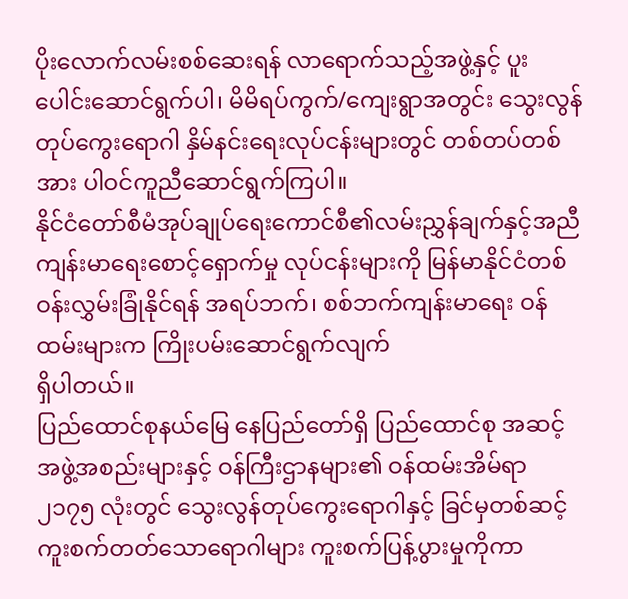ပိုးလောက်လမ်းစစ်ဆေးရန် လာရောက်သည့်အဖွဲ့နှင့် ပူးပေါင်းဆောင်ရွက်ပါ၊ မိမိရပ်ကွက်/ကျေးရွာအတွင်း သွေးလွန်တုပ်ကွေးရောဂါ နှိမ်နင်းရေးလုပ်ငန်းများတွင် တစ်တပ်တစ်အား ပါဝင်ကူညီဆောင်ရွက်ကြပါ။
နိုင်ငံတော်စီမံအုပ်ချုပ်ရေးကောင်စီ၏လမ်းညွှန်ချက်နှင့်အညီ ကျန်းမာရေးစောင့်ရှောက်မှု လုပ်ငန်းများကို မြန်မာနိုင်ငံတစ်ဝန်းလွှမ်းခြုံနိုင်ရန် အရပ်ဘက်၊ စစ်ဘက်ကျန်းမာရေး ဝန်ထမ်းများက ကြိုးပမ်းဆောင်ရွက်လျက်
ရှိပါတယ်။
ပြည်ထောင်စုနယ်မြေ နေပြည်တော်ရှိ ပြည်ထောင်စု အဆင့်အဖွဲ့အစည်းများနှင့် ဝန်ကြီးဌာနများ၏ ဝန်ထမ်းအိမ်ရာ ၂၁၇၅ လုံးတွင် သွေးလွန်တုပ်ကွေးရောဂါနှင့် ခြင်မှတစ်ဆင့်ကူးစက်တတ်သောရောဂါများ ကူးစက်ပြန့်ပွားမှုကိုကာ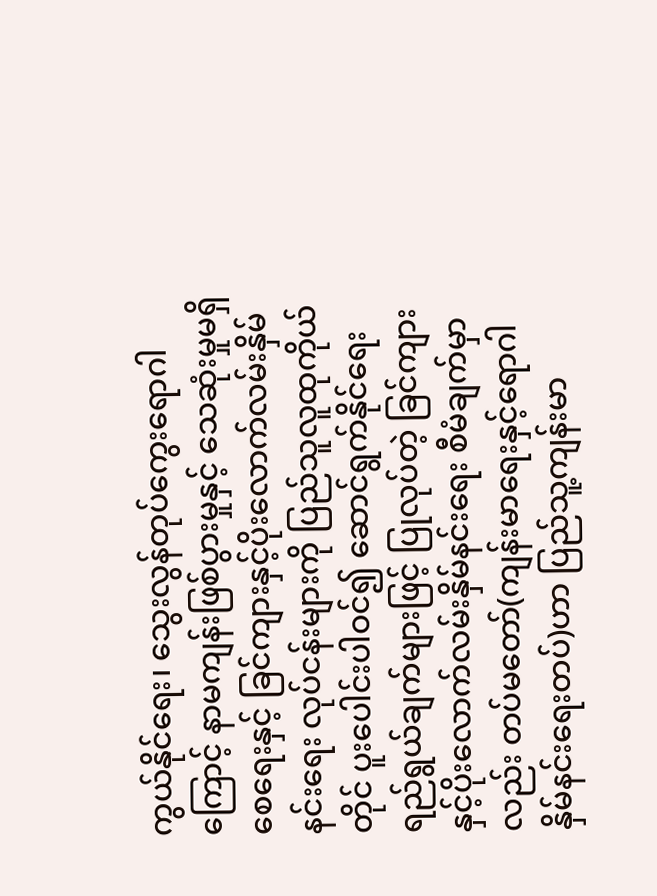ကွယ်နိုင်ရေး၊ သွေးလွန်တုပ်ကွေးရောဂါကြောင့် နာမကျန်းဖြစ်ပွားမှုနှင့် သေဆုံးမှုမရှိစေရေးနှင့် ခြင်ကျားနှင့်ပိုးလောက်လမ်းနှိမ်နင်းရေး လုပ်ငန်းများကို ပြည်သူလူထုကိုယ်တိုင် ပူးပေါင်းပါဝင်၍ ဆောင်ရွက်နိုင်ရေး ရည်ရွယ်ချက်များဖြင့် ပြုလုပ်တဲ့ ခြင်ကျားနှင့်ပိုးလောက်လမ်းနှိမ်နင်းရေး စီမံချက်မှာလည်း တပ်မတော်(ကျန်းမာရေးနှင့်ရောဂါနှိမ်နင်းရေးတပ်)ဟာ ပြည်သူ့ကျန်းမာ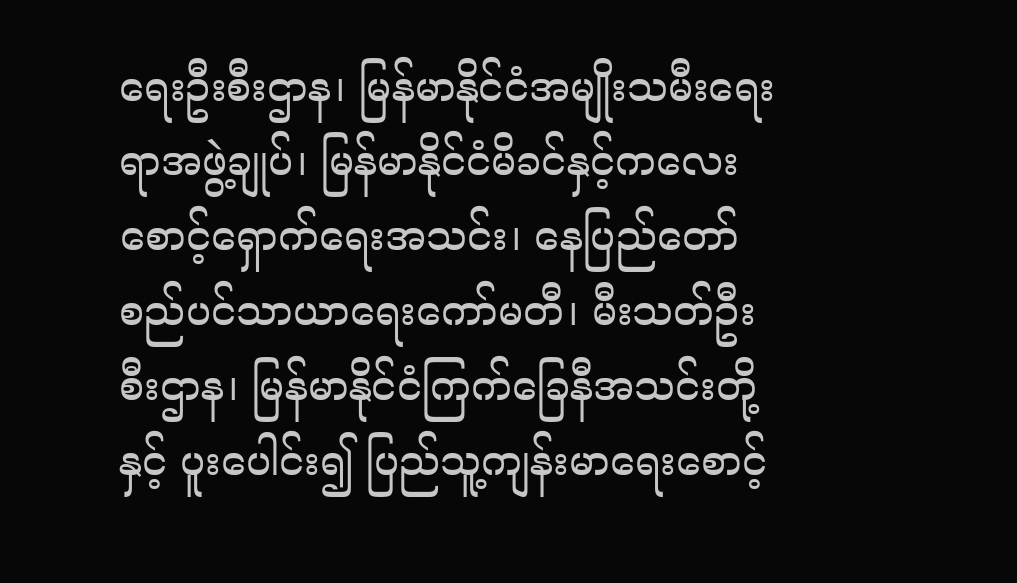ရေးဦးစီးဌာန၊ မြန်မာနိုင်ငံအမျိုးသမီးရေးရာအဖွဲ့ချုပ်၊ မြန်မာနိုင်ငံမိခင်နှင့်ကလေးစောင့်ရှောက်ရေးအသင်း၊ နေပြည်တော် စည်ပင်သာယာရေးကော်မတီ၊ မီးသတ်ဦးစီးဌာန၊ မြန်မာနိုင်ငံကြက်ခြေနီအသင်းတို့နှင့် ပူးပေါင်း၍ ပြည်သူ့ကျန်းမာရေးစောင့်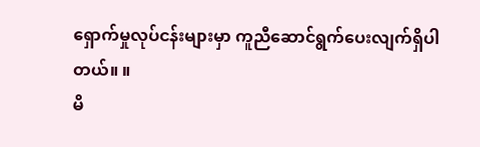ရှောက်မှုလုပ်ငန်းများမှာ ကူညီဆောင်ရွက်ပေးလျက်ရှိပါတယ်။ ။
မိ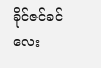ခိုင်ဇင်ခင်လေး